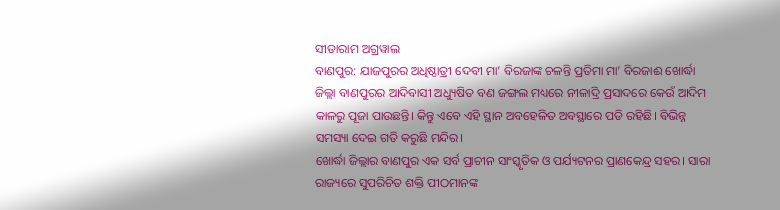ସୀତାରାମ ଅଗ୍ରୱାଲ
ବାଣପୁର: ଯାଜପୁରର ଅଧିଷ୍ଠାତ୍ରୀ ଦେବୀ ମା’ ବିରଜାଙ୍କ ଚଳନ୍ତି ପ୍ରତିମା ମା’ ବିରଜାଈ ଖୋର୍ଦ୍ଧା ଜିଲ୍ଲା ବାଣପୁରର ଆଦିବାସୀ ଅଧ୍ୟୁଷିତ ବଣ ଜଙ୍ଗଲ ମଧ୍ୟରେ ନୀଳାଦ୍ରି ପ୍ରସାଦରେ କେଉଁ ଆଦିମ କାଳରୁ ପୂଜା ପାଉଛନ୍ତି। କିନ୍ତୁ ଏବେ ଏହି ସ୍ଥାନ ଅବହେଳିତ ଅବସ୍ଥାରେ ପଡି ରହିଛି। ବିଭିନ୍ନ ସମସ୍ୟା ଦେଇ ଗତି କରୁଛି ମନ୍ଦିର।
ଖୋର୍ଦ୍ଧା ଜିଲ୍ଲାର ବାଣପୁର ଏକ ସର୍ବ ପ୍ରାଚୀନ ସାଂସ୍କୃତିକ ଓ ପର୍ଯ୍ୟଟନର ପ୍ରାଣକେନ୍ଦ୍ର ସହର। ସାରା ରାଜ୍ୟରେ ସୁପରିଚିତ ଶକ୍ତି ପୀଠମାନଙ୍କ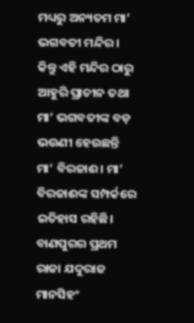ମଧ୍ୟରୁ ଅନ୍ୟତମ ମା’ ଭଗବତୀ ମନ୍ଦିର। କିନ୍ତୁ ଏହି ମନ୍ଦିର ଠାରୁ ଆହୁରି ପ୍ରାଚୀନ ତଥା ମା’ ଭଗବତୀଙ୍କ ବଡ଼ ଭଉଣୀ ହେଉଛନ୍ତି ମା’ ବିରଜାଈ। ମା’ ବିରଜାଈଙ୍କ ସମ୍ପର୍କରେ ଇତିହାସ ରହିଛି।
ବାଣପୁରର ପ୍ରଥମ ରାଜା ଯଦୁରାଜ ମାନସିହଂ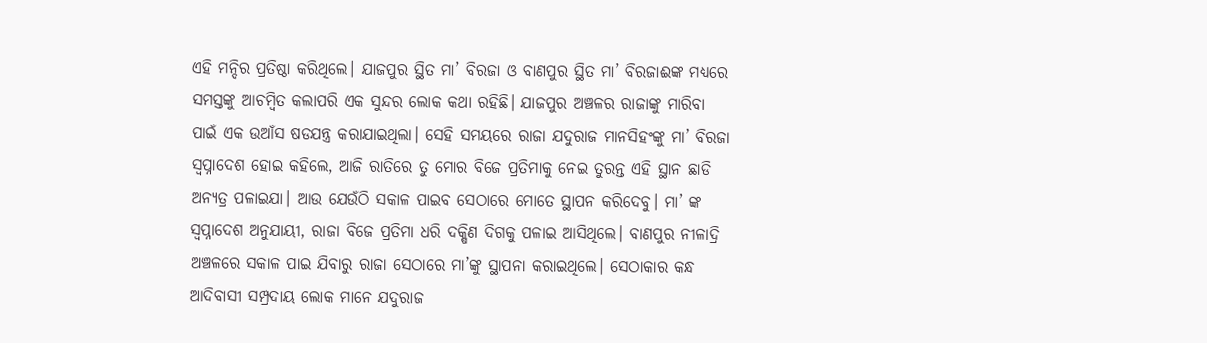ଏହି ମନ୍ଦିର ପ୍ରତିଷ୍ଠା କରିଥିଲେ। ଯାଜପୁର ସ୍ଥିତ ମା’ ବିରଜା ଓ ବାଣପୁର ସ୍ଥିତ ମା’ ବିରଜାଈଙ୍କ ମଧ୍ୟରେ ସମସ୍ତଙ୍କୁ ଆଚମ୍ବିତ କଲାପରି ଏକ ସୁନ୍ଦର ଲୋକ କଥା ରହିଛି। ଯାଜପୁର ଅଞ୍ଚଳର ରାଜାଙ୍କୁ ମାରିବା ପାଇଁ ଏକ ଉଆଁସ ଷଡଯନ୍ତ୍ର କରାଯାଇଥିଲା। ସେହି ସମୟରେ ରାଜା ଯଦୁରାଜ ମାନସିହଂଙ୍କୁ ମା’ ବିରଜା ସ୍ଵପ୍ନାଦେଶ ହୋଇ କହିଲେ, ଆଜି ରାତିରେ ତୁ ମୋର ବିଜେ ପ୍ରତିମାକୁ ନେଇ ତୁରନ୍ତ ଏହି ସ୍ଥାନ ଛାଡି ଅନ୍ୟତ୍ର ପଳାଇଯା। ଆଉ ଯେଉଁଠି ସକାଳ ପାଇବ ସେଠାରେ ମୋତେ ସ୍ଥାପନ କରିଦେବୁ। ମା’ ଙ୍କ ସ୍ଵପ୍ନାଦେଶ ଅନୁଯାୟୀ, ରାଜା ବିଜେ ପ୍ରତିମା ଧରି ଦକ୍ଷିଣ ଦିଗକୁ ପଳାଇ ଆସିଥିଲେ। ବାଣପୁର ନୀଳାଦ୍ରି ଅଞ୍ଚଳରେ ସକାଳ ପାଇ ଯିବାରୁ ରାଜା ସେଠାରେ ମା’ଙ୍କୁ ସ୍ଥାପନା କରାଇଥିଲେ। ସେଠାକାର କନ୍ଧ ଆଦିବାସୀ ସମ୍ପ୍ରଦାୟ ଲୋକ ମାନେ ଯଦୁରାଜ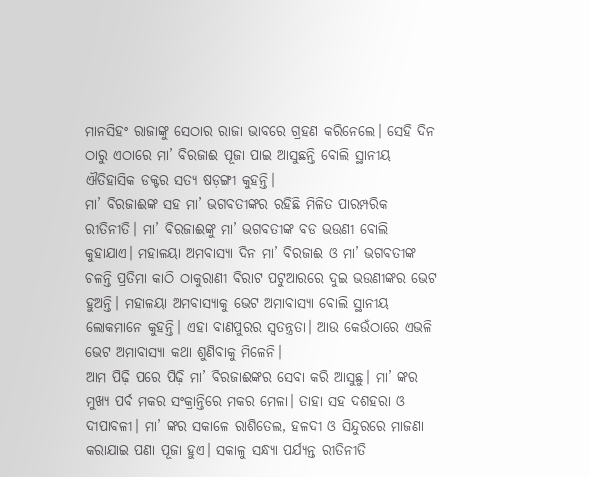ମାନସିହଂ ରାଜାଙ୍କୁ ସେଠାର ରାଜା ଭାବରେ ଗ୍ରହଣ କରିନେଲେ। ସେହି ଦିନ ଠାରୁ ଏଠାରେ ମା’ ବିରଜାଈ ପୂଜା ପାଇ ଆସୁଛନ୍ତି ବୋଲି ସ୍ଥାନୀୟ ଐତିହାସିକ ଡକ୍ଟର ସତ୍ୟ ଷଡ଼ଙ୍ଗୀ କୁହନ୍ତି।
ମା’ ବିରଜାଈଙ୍କ ସହ ମା’ ଭଗବତୀଙ୍କର ରହିଛି ମିଳିତ ପାରମ୍ପରିକ ରୀତିନୀତି। ମା’ ବିରଜାଈଙ୍କୁ ମା’ ଭଗବତୀଙ୍କ ବଡ ଭଉଣୀ ବୋଲି କୁହାଯାଏ। ମହାଳୟା ଅମବାସ୍ୟା ଦିନ ମା’ ବିରଜାଈ ଓ ମା’ ଭଗବତୀଙ୍କ ଚଳନ୍ତି ପ୍ରତିମା କାଠି ଠାକୁରାଣୀ ବିରାଟ ପଟୁଆରରେ ଦୁଇ ଭଉଣୀଙ୍କର ଭେଟ ହୁଅନ୍ତି। ମହାଳୟା ଅମବାସ୍ୟାକୁ ଭେଟ ଅମାବାସ୍ୟା ବୋଲି ସ୍ଥାନୀୟ ଲୋକମାନେ କୁହନ୍ତି। ଏହା ବାଣପୁରର ସ୍ଵତନ୍ତ୍ରତା। ଆଉ କେଉଁଠାରେ ଏଭଳି ଭେଟ ଅମାବାସ୍ୟା କଥା ଶୁଣିବାକୁ ମିଳେନି।
ଆମ ପିଢ଼ି ପରେ ପିଢ଼ି ମା’ ବିରଜାଈଙ୍କର ସେବା କରି ଆସୁଛୁ। ମା’ ଙ୍କର ମୁଖ୍ୟ ପର୍ବ ମକର ସଂକ୍ରାନ୍ତିରେ ମକର ମେଳା। ତାହା ସହ ଦଶହରା ଓ ଦୀପାବଳୀ। ମା’ ଙ୍କର ସକାଳେ ରାଶିତେଲ, ହଳଦୀ ଓ ସିନ୍ଦୁରରେ ମାଜଣା କରାଯାଇ ପଣା ପୂଜା ହୁଏ। ସକାଳୁ ସନ୍ଧ୍ୟା ପର୍ଯ୍ୟନ୍ତ ରୀତିନୀତି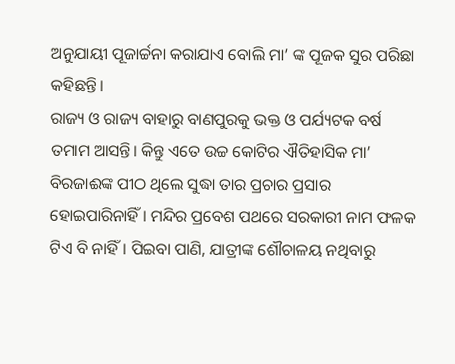ଅନୁଯାୟୀ ପୂଜାର୍ଚ୍ଚନା କରାଯାଏ ବୋଲି ମା’ ଙ୍କ ପୂଜକ ସୁର ପରିଛା କହିଛନ୍ତି।
ରାଜ୍ୟ ଓ ରାଜ୍ୟ ବାହାରୁ ବାଣପୁରକୁ ଭକ୍ତ ଓ ପର୍ଯ୍ୟଟକ ବର୍ଷ ତମାମ ଆସନ୍ତି। କିନ୍ତୁ ଏତେ ଉଚ୍ଚ କୋଟିର ଐତିହାସିକ ମା’ ବିରଜାଈଙ୍କ ପୀଠ ଥିଲେ ସୁଦ୍ଧା ତାର ପ୍ରଚାର ପ୍ରସାର ହୋଇପାରିନାହିଁ । ମନ୍ଦିର ପ୍ରବେଶ ପଥରେ ସରକାରୀ ନାମ ଫଳକ ଟିଏ ବି ନାହିଁ। ପିଇବା ପାଣି, ଯାତ୍ରୀଙ୍କ ଶୌଚାଳୟ ନଥିବାରୁ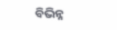ବିଭିନ୍ନ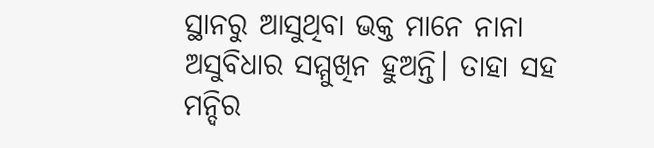ସ୍ଥାନରୁ ଆସୁଥିବା ଭକ୍ତ ମାନେ ନାନା ଅସୁବିଧାର ସମ୍ମୁଖିନ ହୁଅନ୍ତି। ତାହା ସହ ମନ୍ଦିର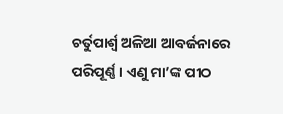ଚର୍ତୁପାର୍ଶ୍ୱ ଅଳିଆ ଆବର୍ଜନାରେ ପରିପୂର୍ଣ୍ଣ। ଏଣୁ ମା’ଙ୍କ ପୀଠ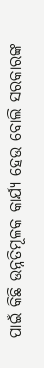ପାଇଁ କିଛି ଉନ୍ନତିମୂଳକ କାର୍ଯ୍ୟ ହେଉ ବୋଲି ସରକାରଙ୍କ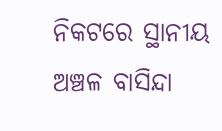ନିକଟରେ ସ୍ଥାନୀୟ ଅଞ୍ଚଳ ବାସିନ୍ଦା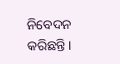ନିବେଦନ କରିଛନ୍ତି।